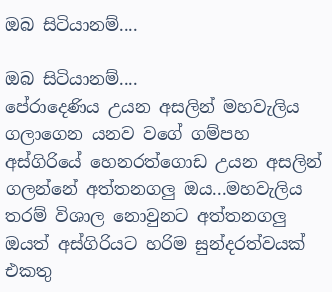ඔබ සිටියානම්....

ඔබ සිටියානම්....
පේරාදෙණිය උයන අසලින් මහවැලිය ගලාගෙන යනව වගේ ගම්පහ අස්ගිරියේ හෙනරත්ගොඩ උයන අසලින් ගලන්නේ අත්තනගලු ඔය...මහවැලිය තරම් විශාල නොවුනට අත්තනගලු ඔයත් අස්ගිරියට හරිම සුන්දරත්වයක් එකතු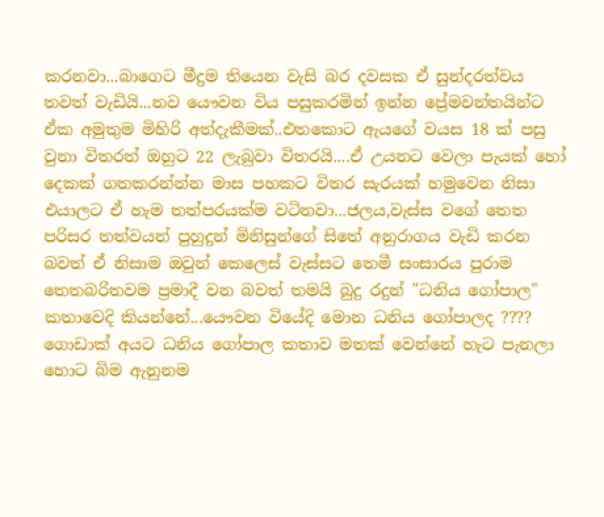කරනවා...බාගෙට මීදුම තියෙන වැසි බර දවසක ඒ සුන්දරත්වය තවත් වැඩියි...නව යෞවන විය පසුකරමින් ඉන්න ප්‍රේමවන්තයින්ට ඒක අමුතුම මිහිරි අත්දැකීමක්..එතකොට ඇයගේ වයස 18 ක් පසු වුනා විතරත් ඔහුට 22 ලැබුවා විතරයි....ඒ උයනට වෙලා පැයක් හෝ දෙකක් ගතකරන්න්න මාස පහකට විතර සැරයක් හමුවෙන නිසා එයාලට ඒ හැම තත්පරයක්ම වටිනවා...ජලය,වැස්ස වගේ තෙත පරිසර තත්වයන් පුහුදුන් මිනිසුන්ගේ සිතේ අනුරාගය වැඩි කරන බවත් ඒ නිසාම ඔවුන් කෙලෙස් වැස්සට තෙමී සංසාරය පුරාම තෙතබරිතවම ප්‍රමාදී වන බවත් තමයි බුදු රදුන් "ධනිය ගෝපාල" කතාවෙදි කියන්නේ...යෞවන වියේදි මොන ධනිය ගෝපාලද ???? ගොඩාක් අයට ධනිය ගෝපාල කතාව මතක් වෙන්නේ හැට පැනලා හොට බිම ඇනුනම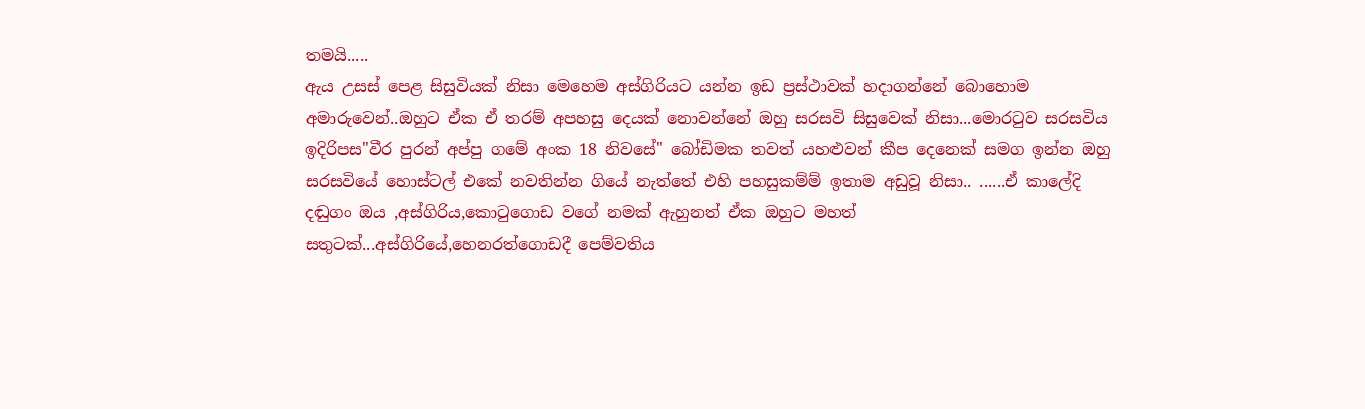තමයි.....
ඇය උසස් පෙළ සිසුවියක් නිසා මෙහෙම අස්ගිරියට යන්න ඉඩ ප්‍රස්ථාවක් හදාගන්නේ බොහොම අමාරුවෙන්..ඔහුට ඒක ඒ තරම් අපහසු දෙයක් නොවන්නේ ඔහු සරසවි සිසුවෙක් නිසා...මොරටුව සරසවිය ඉදිරිපස"වීර පුරන් අප්පු ගමේ අංක 18 නිවසේ" බෝඩිමක තවත් යහළුවන් කීප දෙනෙක් සමග ඉන්න ඔහු සරසවියේ හොස්ටල් එකේ නවතින්න ගියේ නැත්තේ එහි පහසුකම්ම් ඉතාම අඩුවූ නිසා.. ......ඒ කාලේදි දඬුගං ඔය ,අස්ගිරිය,කොටුගොඩ වගේ නමක් ඇහුනත් ඒක ඔහුට මහත් සතුටක්...අස්ගිරියේ,හෙනරත්ගොඩදී පෙම්වතිය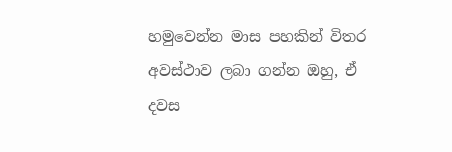හමුවෙන්න මාස පහකින් විතර අවස්ථාව ලබා ගන්න ඔහු, ඒ දවස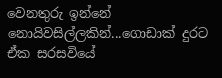වෙනතුරු ඉන්නේ නොයිවසිල්ලකින්...ගොඩාක් දුරට ඒක සරසවියේ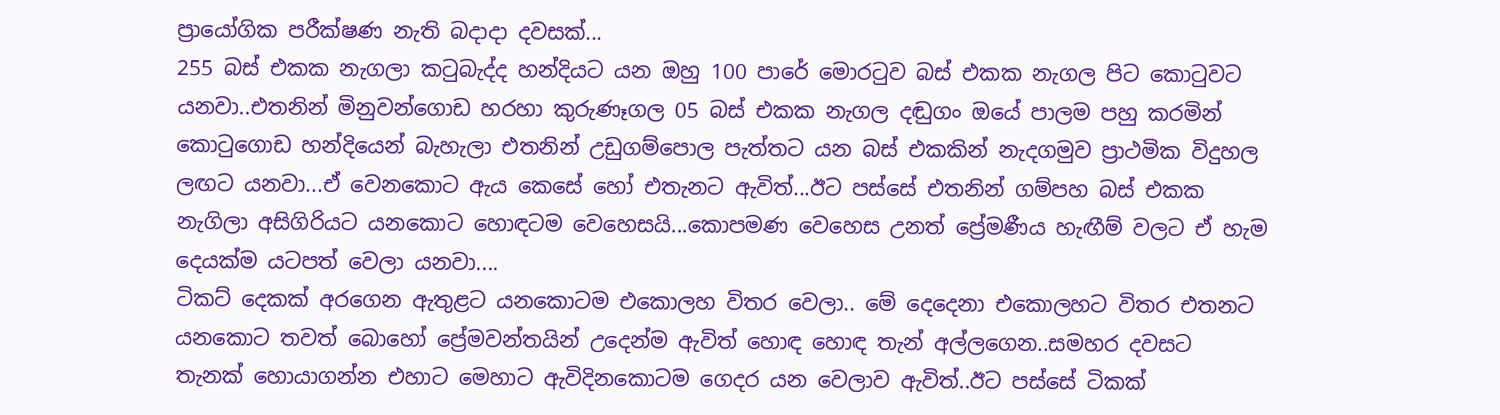ප්‍රායෝගික පරීක්ෂණ නැති බදාදා දවසක්...
255 බස් එකක නැගලා කටුබැද්ද හන්දියට යන ඔහු 100 පාරේ මොරටුව බස් එකක නැගල පිට කොටුවට යනවා..එතනින් මිනුවන්ගොඩ හරහා කුරුණෑගල 05 බස් එකක නැගල දඬුගං ඔයේ පාලම පහු කරමින් කොටුගොඩ හන්දියෙන් බැහැලා එතනින් උඩුගම්පොල පැත්තට යන බස් එකකින් නැදගමුව ප්‍රාථමික විදුහල ලඟට යනවා...ඒ වෙනකොට ඇය කෙසේ හෝ එතැනට ඇවිත්...ඊට පස්සේ එතනින් ගම්පහ බස් එකක නැගිලා අසිගිරියට යනකොට හොඳටම වෙහෙසයි...කොපමණ වෙහෙස උනත් ප්‍රේමණීය හැඟීම් වලට ඒ හැම දෙයක්ම යටපත් වෙලා යනවා....
ටිකට් දෙකක් අරගෙන ඇතුළට යනකොටම එකොලහ විතර වෙලා.. මේ දෙදෙනා එකොලහට විතර එතනට යනකොට තවත් බොහෝ ප්‍රේමවන්තයින් උදෙන්ම ඇවිත් හොඳ හොඳ තැන් අල්ලගෙන..සමහර දවසට තැනක් හොයාගන්න එහාට මෙහාට ඇවිදිනකොටම ගෙදර යන වෙලාව ඇවිත්..ඊට පස්සේ ටිකක්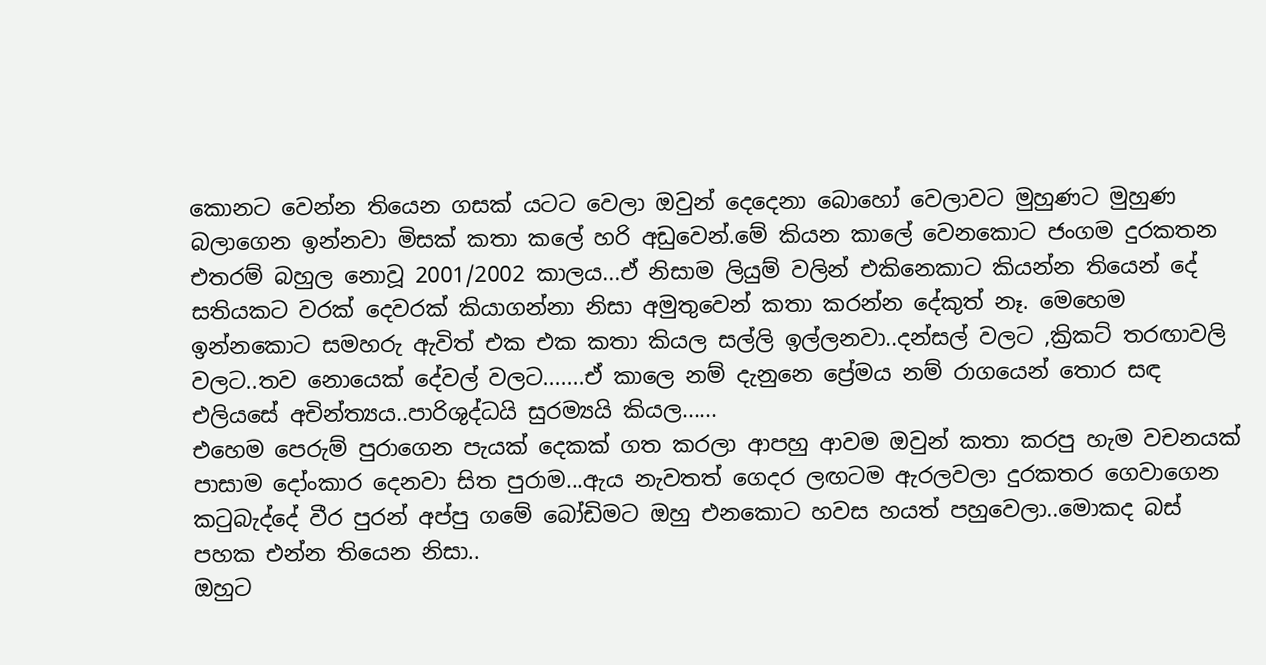කොනට වෙන්න තියෙන ගසක් යටට වෙලා ඔවුන් දෙදෙනා බොහෝ වෙලාවට මුහුණට මුහුණ බලාගෙන ඉන්නවා මිසක් කතා කලේ හරි අඩුවෙන්.මේ කියන කාලේ වෙනකොට ජංගම දුරකතන එතරම් බහුල නොවූ 2001/2002 කාලය...ඒ නිසාම ලියුම් වලින් එකිනෙකාට කියන්න තියෙන් දේ සතියකට වරක් දෙවරක් කියාගන්නා නිසා අමුතුවෙන් කතා කරන්න දේකුත් නෑ. මෙහෙම ඉන්නකොට සමහරු ඇවිත් එක එක කතා කියල සල්ලි ඉල්ලනවා..දන්සල් වලට ,ක්‍රිකට් තරඟාවලි වලට..තව නොයෙක් දේවල් වලට.......ඒ කාලෙ නම් දැනුනෙ ප්‍රේමය නම් රාගයෙන් තොර සඳ එලියසේ අචින්ත්‍යය..පාරිශුද්ධයි සුරම්‍යයි කියල......
එහෙම පෙරුම් පුරාගෙන පැයක් දෙකක් ගත කරලා ආපහු ආවම ඔවුන් කතා කරපු හැම වචනයක් පාසාම දෝංකාර දෙනවා සිත පුරාම...ඇය නැවතත් ගෙදර ලඟටම ඇරලවලා දුරකතර ගෙවාගෙන කටුබැද්දේ වීර පුරන් අප්පු ගමේ බෝඩිමට ඔහු එනකොට හවස හයත් පහුවෙලා..මොකද බස් පහක එන්න තියෙන නිසා..
ඔහුට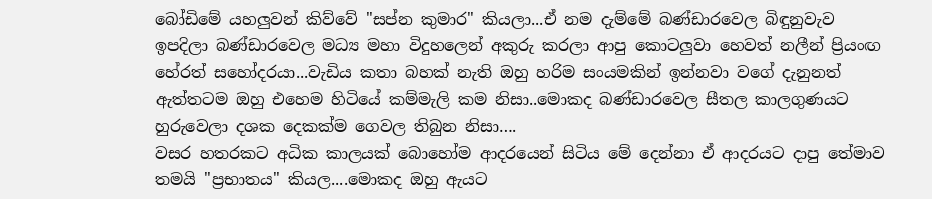බෝඩිමේ යහලුවන් කිව්වේ "සප්න කුමාර" කියලා...ඒ නම දැම්මේ බණ්ඩාරවෙල බිඳුනුවැව ඉපදිලා බණ්ඩාරවෙල මධ්‍ය මහා විදුහලෙන් අකුරු කරලා ආපු කොටලුවා හෙවත් නලීන් ප්‍රියංඟ හේරත් සහෝදරයා...වැඩිය කතා බහක් නැති ඔහු හරිම සංයමකින් ඉන්නවා වගේ දැනුනත් ඇත්තටම ඔහු එහෙම හිටියේ කම්මැලි කම නිසා..මොකද බණ්ඩාරවෙල සීතල කාලගුණයට හුරුවෙලා දශක දෙකක්ම ගෙවල තිබුන නිසා….
වසර හතරකට අධික කාලයක් බොහෝම ආදරයෙන් සිටිය මේ දෙන්නා ඒ ආදරයට දාපු තේමාව තමයි "ප්‍රභාතය" කියල....මොකද ඔහු ඇයට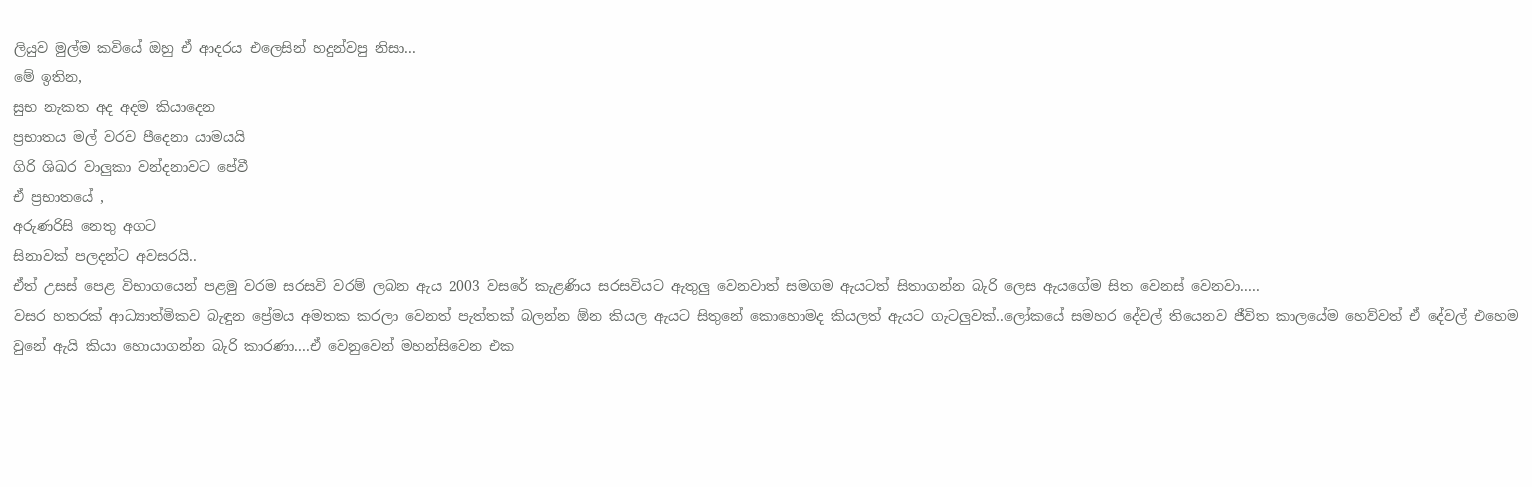ලියුව මුල්ම කවියේ ඔහු ඒ ආදරය එලෙසින් හදුන්වපු නිසා...
මේ ඉතින,
සුභ නැකත අද අදම කියාදෙන
ප්‍රභාතය මල් වරව පීදෙනා යාමයයි
ගිරි ශිඛර වාලුකා වන්දනාවට පේවී
ඒ ප්‍රභාතයේ ,
අරුණරිසි නෙතු අගට
සිනාවක් පලදන්ට අවසරයි..
ඒත් උසස් පෙළ විභාගයෙන් පළමු වරම සරසවි වරම් ලබන ඇය 2003 වසරේ කැළණිය සරසවියට ඇතුලු වෙනවාත් සමගම ඇයටත් සිතාගන්න බැරි ලෙස ඇයගේම සිත වෙනස් වෙනවා.....
වසර හතරක් ආධ්‍යාත්මිකව බැඳුන ප්‍රේමය අමතක කරලා වෙනත් පැත්තක් බලන්න ඕන කියල ඇයට සිතුනේ කොහොමද කියලත් ඇයට ගැටලුවක්..ලෝකයේ සමහර දේවල් තියෙනව ජීවිත කාලයේම හෙව්වත් ඒ දේවල් එහෙම වුනේ ඇයි කියා හොයාගන්න බැරි කාරණා....ඒ වෙනුවෙන් මහන්සිවෙන එක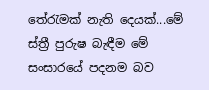තේරැමක් නැති දෙයක්...මේ ස්ත්‍රී පුරුෂ බැඳීම මේ සංසාරයේ පදනම බව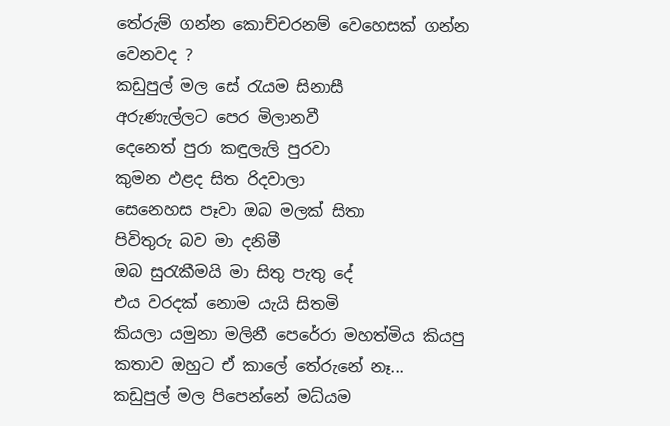තේරුම් ගන්න කොච්චරනම් වෙහෙසක් ගන්න වෙනවද ?
කඩුපුල් මල සේ රැයම සිනාසී
අරුණැල්ලට පෙර මිලානවී
දෙනෙත් පුරා කඳුලැලි පුරවා
කුමන ඵළද සිත රිදවාලා
සෙනෙහස පෑවා ඔබ මලක් සිතා
පිවිතුරු බව මා දනිමී
ඔබ සුරැකීමයි මා සිතු පැතු දේ
එය වරදක් නොම යැයි සිතමි
කියලා යමුනා මලිනී පෙරේරා මහත්මිය කියපු කතාව ඔහුට ඒ කාලේ තේරුනේ නෑ...
කඩුපුල් මල පිපෙන්නේ මධ්යම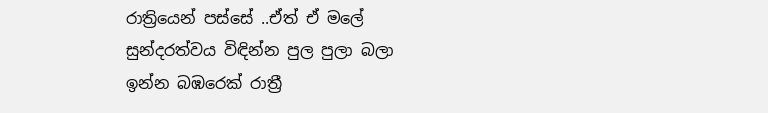රාත්‍රියෙන් පස්සේ ..ඒත් ඒ මලේ සුන්දරත්වය විඳින්න පුල පුලා බලා ඉන්න බඹරෙක් රාත්‍රී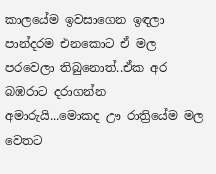කාලයේම ඉවසාගෙන ඉඳලා පාන්දරම එනකොට ඒ මල පරවෙලා තිබුනොත්..ඒක අර බඹරාට දරාගන්න අමාරුයි...මොකද ඌ රාත්‍රියේම මල වෙතට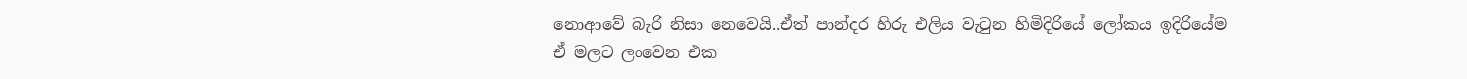නොආවේ බැරි නිසා නෙවෙයි..ඒත් පාන්දර හිරු එලිය වැටුන හිමිදිරියේ ලෝකය ඉදිරියේම ඒ මලට ලංවෙන එක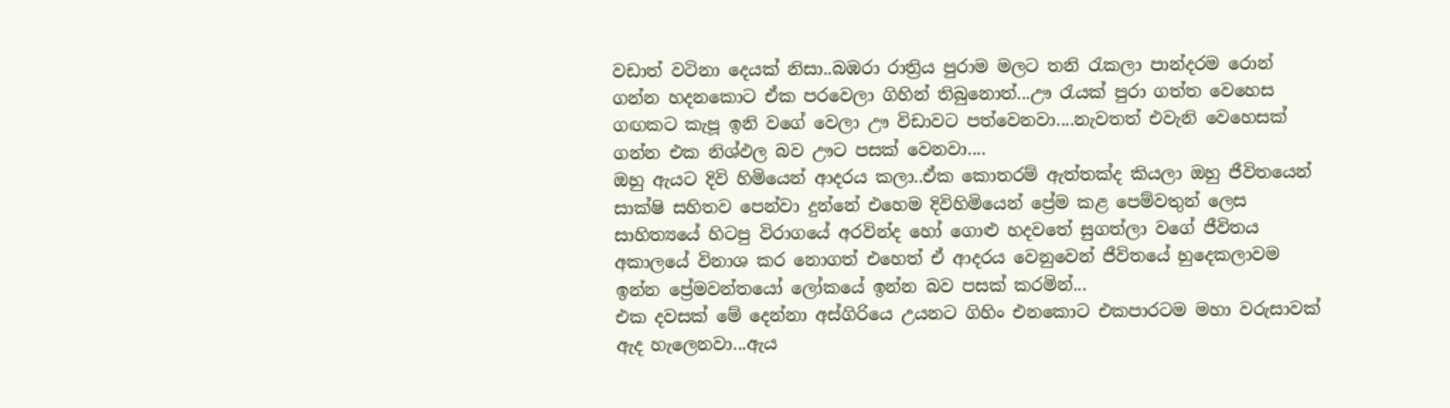වඩාත් වටිනා දෙයක් නිසා..බඹරා රාත්‍රිය පුරාම මලට තනි රැකලා පාන්දරම රොන් ගන්න හදනකොට ඒක පරවෙලා ගිහින් තිබුනොත්...ඌ රැයක් පුරා ගත්ත වෙහෙස ගඟකට කැපූ ඉනි වගේ වෙලා ඌ විඩාවට පත්වෙනවා....නැවතත් එවැනි වෙහෙසක් ගන්න එක නිශ්ඵල බව ඌට පසක් වෙනවා....
ඔහු ඇයට දිවි හිමියෙන් ආදරය කලා..ඒක කොතරම් ඇත්තක්ද කියලා ඔහු ජීවිතයෙන් සාක්ෂි සහිතව පෙන්වා දුන්නේ එහෙම දිවිහිමියෙන් ප්‍රේම කළ පෙම්වතුන් ලෙස සාහිත්‍යයේ හිටපු විරාගයේ අරවින්ද හෝ ගොළු හදවතේ සුගත්ලා වගේ ජීවිතය අකාලයේ විනාශ කර නොගත් එහෙත් ඒ ආදරය වෙනුවෙන් ජීවිතයේ හුදෙකලාවම ඉන්න ප්‍රේමවන්තයෝ ලෝකයේ ඉන්න බව පසක් කරමින්...
එක දවසක් මේ දෙන්නා අස්ගිරියෙ උයනට ගිහිං එනකොට එකපාරටම මහා වරුසාවක් ඇද හැලෙනවා...ඇය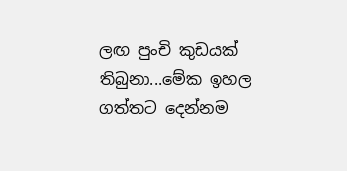ලඟ පුංචි කුඩයක් තිබුනා...මේක ඉහල ගත්තට දෙන්නම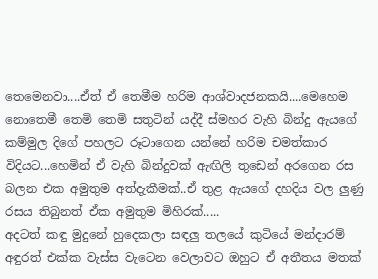තෙමෙනවා....ඒත් ඒ තෙමීම හරිම ආශ්වාදජනකයි....මෙහෙම නොතෙමී තෙමි තෙමි සතුටින් යද්දී ස්මහර වැහි බින්දු ඇයගේ කම්මුල දිගේ පහලට රූටාගෙන යන්නේ හරිම චමත්කාර විදියට...හෙමින් ඒ වැහි බින්දුවක් ඇඟිලි තුඩෙන් අරගෙන රස බලන එක අමුතුම අත්දැකීමක්..ඒ තුළ ඇයගේ දහදිය වල ලුණු රසය තිබුනත් ඒක අමුතුම මිහිරක්.....
අදටත් කඳු මුදුනේ හුදෙකලා සඳලු තලයේ කුටියේ මන්දාරම් අඳුරත් එක්ක වැස්ස වැටෙන වෙලාවට ඔහුට ඒ අතීතය මතක්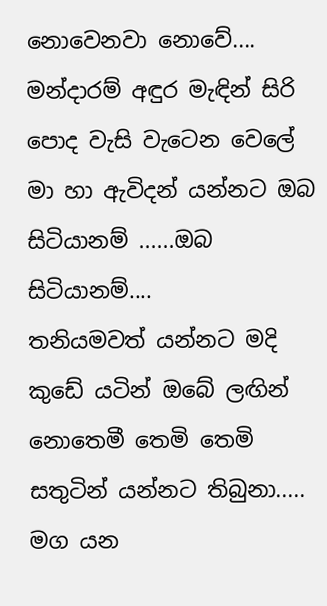නොවෙනවා නොවේ....
මන්දාරම් අඳුර මැඳින් සිරි පොද වැසි වැටෙන වෙලේ
මා හා ඇවිදන් යන්නට ඔබ සිටියානම් ......ඔබ සිටියානම්....
තනියමවත් යන්නට මදි කුඩේ යටින් ඔබේ ලඟින්
නොතෙමී තෙමි තෙමි සතුටින් යන්නට තිබුනා.....
මග යන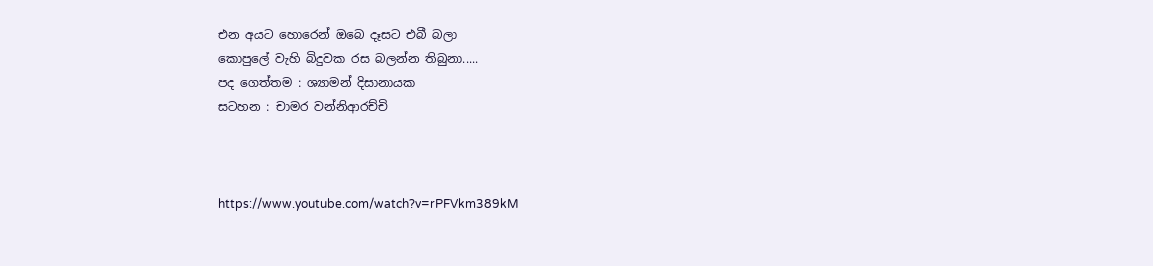එන අයට හොරෙන් ඔබෙ දෑසට එබී බලා
කොපුලේ වැහි බිදුවක රස බලන්න තිබුනා.....
පද ගෙත්තම : ශ්‍යාමන් දිසානායක
සටහන : චාමර වන්නිආරච්චි



https://www.youtube.com/watch?v=rPFVkm389kM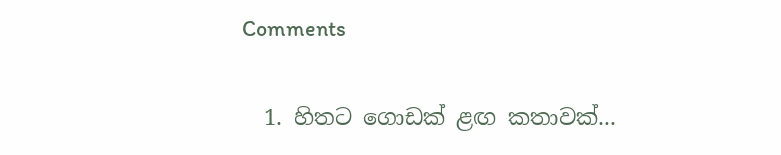Comments

  1. හිතට ගොඩක් ළඟ කතාවක්...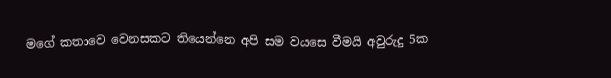මගේ කතාවෙ වෙනසකට තියෙන්නෙ අපි සම වයසෙ වීමයි අවුරුදු 5ක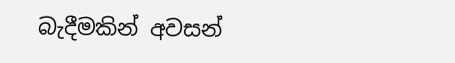බැදීමකින් අවසන්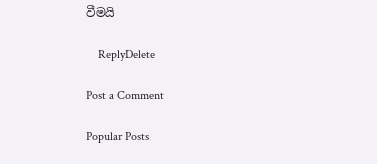වීමයි

    ReplyDelete

Post a Comment

Popular Posts